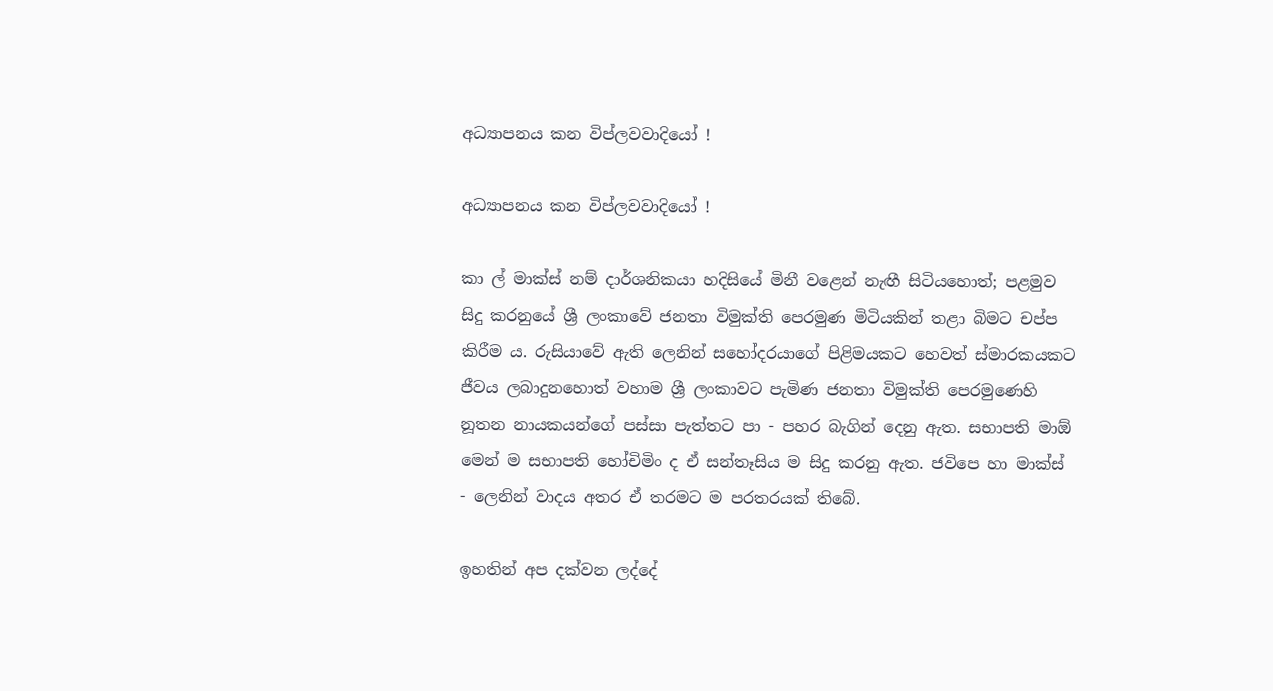අධ්‍යාපනය කන විප්ලවවාදියෝ !

අධ්‍යාපනය කන විප්ලවවාදියෝ !

කා ල් මාක්ස් නම් දාර්ශනිකයා හදිසියේ මිනී වළෙන් නැඟී සිටියහොත්; පළමුව සිදු කරනුයේ ශ්‍රී ලංකාවේ ජනතා විමුක්ති පෙරමුණ මිටියකින් තළා බිමට චප්ප කිරීම ය. රුසියාවේ ඇති ලෙනින් සහෝදරයාගේ පිළිමයකට හෙවත් ස්මාරකයකට ජීවය ලබාදුනහොත් වහාම ශ්‍රී ලංකාවට පැමිණ ජනතා විමුක්ති පෙරමුණෙහි නූතන නායකයන්ගේ පස්සා පැත්තට පා - පහර බැගින් දෙනු ඇත. සභාපති මාඕ මෙන් ම සභාපති හෝචිමිං ද ඒ සන්තෑසිය ම සිදු කරනු ඇත. ජවිපෙ හා මාක්ස් - ලෙනින් වාදය අතර ඒ තරමට ම පරතරයක් තිබේ.

ඉහතින් අප දක්වන ලද්දේ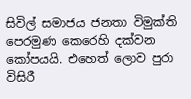සිවිල් සමාජය ජනතා විමුක්ති පෙරමුණ කෙරෙහි දක්වන කෝපයයි. එහෙත් ලොව පුරා විසිරී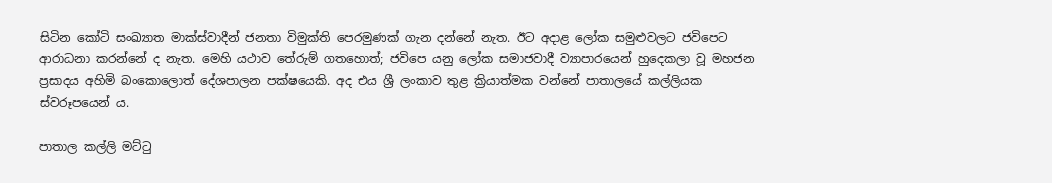සිටින කෝටි සංඛ්‍යාත මාක්ස්වාදීන් ජනතා විමුක්ති පෙරමුණක් ගැන දන්නේ නැත. ඊට අදාළ ලෝක සමුළුවලට ජවිපෙට ආරාධනා කරන්නේ ද නැත. මෙහි යථාව තේරුම් ගතහොත්; ජවිපෙ යනු ලෝක සමාජවාදී ව්‍යාපාරයෙන් හුදෙකලා වූ මහජන ප්‍රසාදය අහිමි බංකොලොත් දේශපාලන පක්ෂයෙකි. අද එය ශ්‍රී ලංකාව තුළ ක්‍රියාත්මක වන්නේ පාතාලයේ කල්ලියක ස්වරූපයෙන් ය.

පාතාල කල්ලි මට්ටු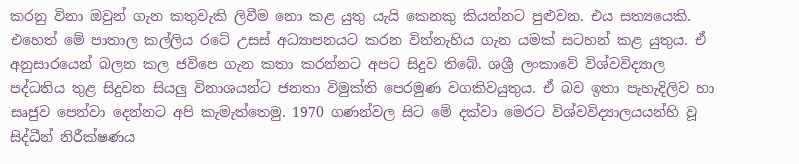කරනු විනා ඔවුන් ගැන කතුවැකි ලිවීම නො කළ යුතු යැයි කෙනකු කියන්නට පුළුවන. එය සත්‍යයෙකි. එහෙත් මේ පාතාල කල්ලිය රටේ උසස් අධ්‍යාපනයට කරන වින්නැහිය ගැන යමක් සටහන් කළ යුතුය. ඒ අනුසාරයෙන් බලන කල ජවිපෙ ගැන කතා කරන්නට අපට සිදුව තිබේ. ශශ්‍රී ලංකාවේ විශ්වවිද්‍යාල පද්ධතිය තුළ සිදුවන සියලු විනාශයන්ට ජනතා විමුක්ති පෙරමුණ වගකිවයුතුය. ඒ බව ඉතා පැහැදිලිව හා සෘජුව පෙන්වා දෙන්නට අපි කැමැත්තෙමු. 1970 ගණන්වල සිට මේ දක්වා මෙරට විශ්වවිද්‍යාලයයන්හි වූ සිද්ධීන් නිරීක්ෂණය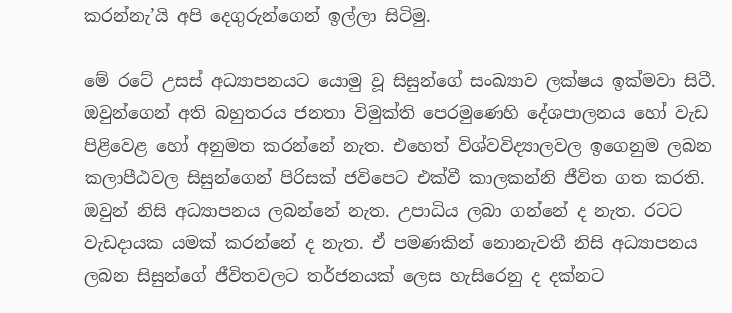කරන්නැ’යි අපි දෙගුරුන්ගෙන් ඉල්ලා සිටිමු.

මේ රටේ උසස් අධ්‍යාපනයට යොමු වූ සිසුන්ගේ සංඛ්‍යාව ලක්ෂය ඉක්මවා සිටී. ඔවුන්ගෙන් අති බහුතරය ජනතා විමුක්ති පෙරමුණෙහි දේශපාලනය හෝ වැඩ පිළිවෙළ හෝ අනුමත කරන්නේ නැත. එහෙත් විශ්වවිද්‍යාලවල ඉගෙනුම ලබන කලාපීඨවල සිසුන්ගෙන් පිරිසක් ජවිපෙට එක්වී කාලකන්නි ජීවිත ගත කරති. ඔවුන් නිසි අධ්‍යාපනය ලබන්නේ නැත. උපාධිය ලබා ගන්නේ ද නැත. රටට වැඩදායක යමක් කරන්නේ ද නැත. ඒ පමණකින් නොනැවතී නිසි අධ්‍යාපනය ලබන සිසුන්ගේ ජීවිතවලට තර්ජනයක් ලෙස හැසිරෙනු ද දක්නට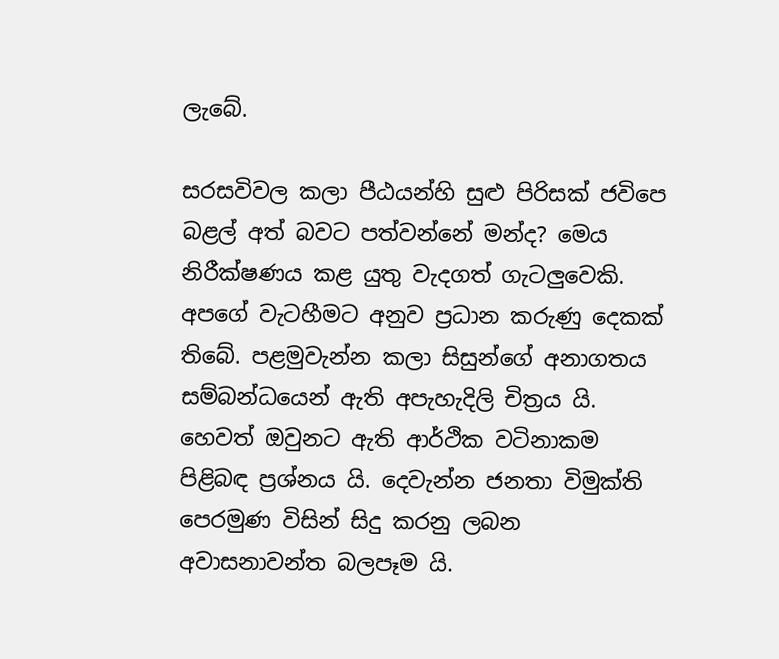ලැබේ.

සරසවිවල කලා පීඨයන්හි සුළු පිරිසක් ජවිපෙ බළල් අත් බවට පත්වන්නේ මන්ද? මෙය නිරීක්ෂණය කළ යුතු වැදගත් ගැටලුවෙකි. අපගේ වැටහීමට අනුව ප්‍රධාන කරුණු දෙකක් තිබේ. පළමුවැන්න කලා සිසුන්ගේ අනාගතය සම්බන්ධයෙන් ඇති අපැහැදිලි චිත්‍රය යි. හෙවත් ඔවුනට ඇති ආර්ථික වටිනාකම පිළිබඳ ප්‍රශ්නය යි. දෙවැන්න ජනතා විමුක්ති පෙරමුණ විසින් සිදු කරනු ලබන අවාසනාවන්ත බලපෑම යි.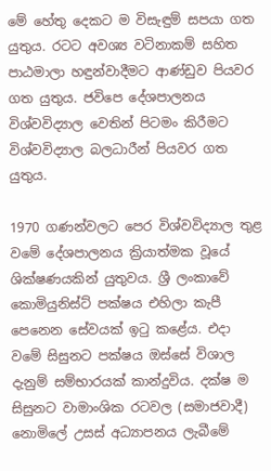මේ හේතු දෙකට ම විසැඳුම් සපයා ගත යුතුය. රටට අවශ්‍ය වටිනාකම් සහිත පාඨමාලා හඳුන්වාදීමට ආණ්ඩුව පියවර ගත යුතුය. ජවිපෙ දේශපාලනය විශ්වවිද්‍යාල වෙතින් පිටමං කිරීමට විශ්වවිද්‍යාල බලධාරීන් පියවර ගත යුතුය.

1970 ගණන්වලට පෙර විශ්වවිද්‍යාල තුළ වමේ දේශපාලනය ක්‍රියාත්මක වූයේ ශික්ෂණයකින් යුතුවය. ශ්‍රී ලංකාවේ කොමියුනිස්ට් පක්ෂය එහිලා කැපී පෙනෙන සේවයක් ඉටු කළේය. එදා වමේ සිසුනට පක්ෂය ඔස්සේ විශාල දැනුම් සම්භාරයක් කාන්දුවිය. දක්ෂ ම සිසුනට වාමාංශික රටවල (සමාජවාදී) නොමිලේ උසස් අධ්‍යාපනය ලැබීමේ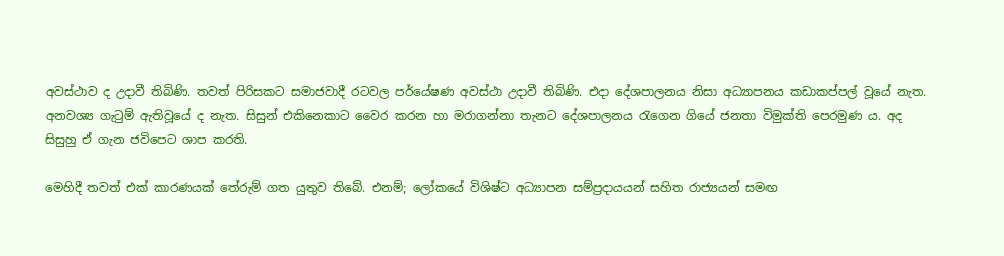අවස්ථාව ද උදාවී තිබිණි. තවත් පිරිසකට සමාජවාදී රටවල පර්යේෂණ අවස්ථා උදාවී තිබිණි. එදා දේශපාලනය නිසා අධ්‍යාපනය කඩාකප්පල් වූයේ නැත. අනවශ්‍ය ගැටුම් ඇතිවූයේ ද නැත. සිසුන් එකිනෙකාට වෛර කරන හා මරාගන්නා තැනට දේශපාලනය රැගෙන ගියේ ජනතා විමුක්ති පෙරමුණ ය. අද සිසුහු ඒ ගැන ජවිපෙට ශාප කරති.

මෙහිදී තවත් එක් කාරණයක් තේරුම් ගත යුතුව තිබේ. එනම්; ලෝකයේ විශිෂ්ට අධ්‍යාපන සම්ප්‍රදායයන් සහිත රාජ්‍යයන් සමඟ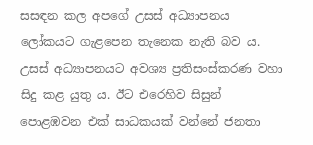සසඳන කල අපගේ උසස් අධ්‍යාපනය ලෝකයට ගැළපෙන තැනෙක නැති බව ය. උසස් අධ්‍යාපනයට අවශ්‍ය ප්‍රතිසංස්කරණ වහා සිදු කළ යුතු ය. ඊට එරෙහිව සිසුන් පොළඹවන එක් සාධකයක් වන්නේ ජනතා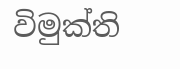විමුක්ති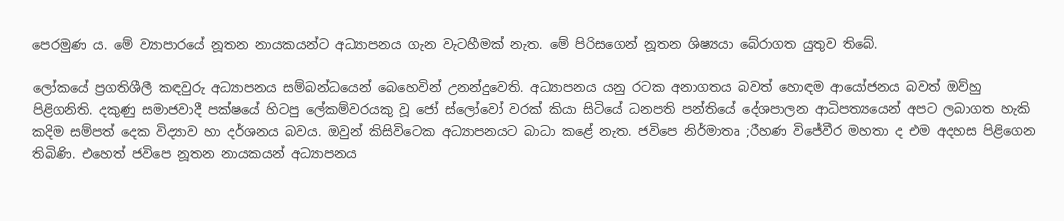පෙරමුණ ය. මේ ව්‍යාපාරයේ නූතන නායකයන්ට අධ්‍යාපනය ගැන වැටහීමක් නැත. මේ පිරිසගෙන් නූතන ශිෂ්‍යයා බේරාගත යුතුව තිබේ.

ලෝකයේ ප්‍රගතිශීලී කඳවුරු අධ්‍යාපනය සම්බන්ධයෙන් බෙහෙවින් උනන්දුවෙති. අධ්‍යාපනය යනු රටක අනාගතය බවත් හොඳම ආයෝජනය බවත් ඔව්හු පිළිගනිති. දකුණු සමාජවාදී පක්ෂයේ හිටපු ලේකම්වරයකු වූ ජෝ ස්ලෝවෝ වරක් කියා සිටියේ ධනපති පන්තියේ දේශපාලන ආධිපත්‍යයෙන් අපට ලබාගත හැකි කදිම සම්පත් දෙක විද්‍යාව හා දර්ශනය බවය. ඔවුන් කිසිවිටෙක අධ්‍යාපනයට බාධා කළේ නැත. ජවිපෙ නිර්මාතෘ ;රීහණ විජේවීර මහතා ද එම අදහස පිළිගෙන තිබිණි. එහෙත් ජවිපෙ නූතන නායකයන් අධ්‍යාපනය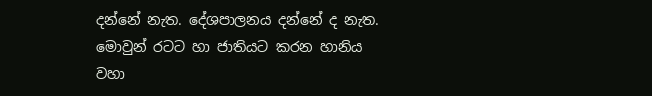දන්නේ නැත. දේශපාලනය දන්නේ ද නැත. මොවුන් රටට හා ජාතියට කරන හානිය වහා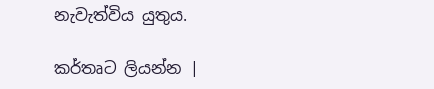නැවැත්විය යුතුය.

කර්තෘට ලියන්න |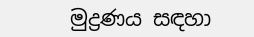මුද්‍රණය සඳහා